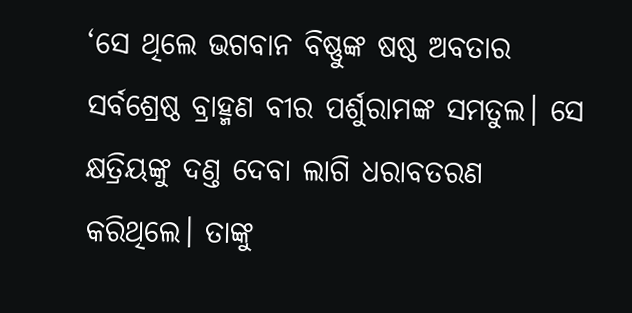‘ସେ ଥିଲେ ଭଗବାନ ବିଷ୍ଣୁଙ୍କ ଷଷ୍ଠ ଅବତାର ସର୍ବଶ୍ରେଷ୍ଠ ବ୍ରାହ୍ମଣ ବୀର ପର୍ଶୁରାମଙ୍କ ସମତୁଲ। ସେ କ୍ଷତ୍ରିୟଙ୍କୁ ଦଣ୍ତ ଦେବା ଲାଗି ଧରାବତରଣ କରିଥିଲେ। ତାଙ୍କୁ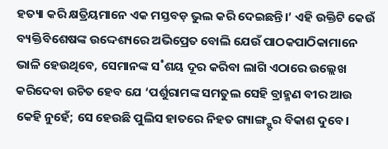ହତ୍ୟା କରି କ୍ଷତ୍ରିୟମାନେ ଏକ ମସ୍ତବଡ଼ ଭୁଲ କରି ଦେଇଛନ୍ତି।’ ଏହି ଉକ୍ତିଟି କେଉଁ ବ୍ୟକ୍ତିବିଶେଷଙ୍କ ଉଦ୍ଦେଶ୍ୟରେ ଅଭିପ୍ରେତ ବୋଲି ଯେଉଁ ପାଠକପାଠିକାମାନେ ଭାଳି ହେଉଥିବେ, ସେମାନଙ୍କ ସ˚ଶୟ ଦୂର କରିବା ଲାଗି ଏଠାରେ ଉଲ୍ଲେଖ କରିଦେବା ଉଚିତ ହେବ ଯେ ‘ପର୍ଶୁରାମଙ୍କ ସମତୁଲ ସେହି ବ୍ରାହ୍ମଣ ବୀର ଆଉ କେହି ନୁହେଁ; ସେ ହେଉଛି ପୁଲିସ ହାତରେ ନିହତ ଗ୍ୟାଙ୍ଗ୍ଷ୍ଟର ବିକାଶ ଦୁବେ।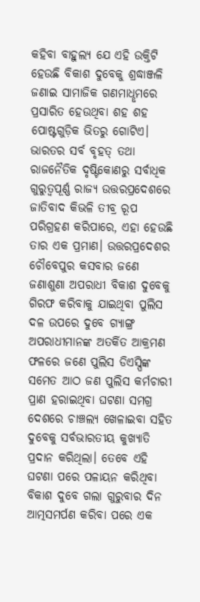କହିବା ବାହୁଲ୍ୟ ଯେ ଏହି ଉକ୍ତିଟି ହେଉଛି ବିକାଶ ଦୁବେକୁ ଶ୍ରଦ୍ଧାଞ୍ଜଳି ଜଣାଇ ସାମାଜିକ ଗଣମାଧୢମରେ ପ୍ରସାରିତ ହେଉଥିବା ଶହ ଶହ ପୋଷ୍ଟଗୁଡ଼ିକ ଭିତରୁ ଗୋଟିଏ। ଭାରତର ସର୍ବ ବୃହତ୍ ତଥା ରାଜନୈତିକ ଦୃଷ୍ଟିକୋଣରୁ ସର୍ବାଧିକ ଗୁରୁତ୍ବପୂର୍ଣ୍ଣ ରାଜ୍ୟ ଉତ୍ତରପ୍ରଦେଶରେ ଜାତିବାଦ କିଭଳି ତୀବ୍ର ରୂପ ପରିଗ୍ରହଣ କରିପାରେ, ଏହା ହେଉଛି ତାର ଏକ ପ୍ରମାଣ। ଉତ୍ତରପ୍ରଦେଶର ଚୌବେପୁର କସବାର ଜଣେ ଜଣାଶୁଣା ଅପରାଧୀ ବିକାଶ ଦୁବେକୁ ଗିରଫ କରିବାକୁ ଯାଇଥିବା ପୁଲିସ ଦଳ ଉପରେ ଦୁବେ ଗ୍ୟାଙ୍ଗ୍ର ଅପରାଧୀମାନଙ୍କ ଅତର୍କିତ ଆକ୍ରମଣ ଫଳରେ ଜଣେ ପୁଲିସ ଡିଏସ୍ପିଙ୍କ ସମେତ ଆଠ ଜଣ ପୁଲିସ କର୍ମଚାରୀ ପ୍ରାଣ ହରାଇଥିବା ଘଟଣା ସମଗ୍ର ଦେଶରେ ଚାଞ୍ଚଲ୍ୟ ଖେଳାଇବା ସହିତ ଦୁବେକୁ ସର୍ବଭାରତୀୟ କୁଖ୍ୟାତି ପ୍ରଦାନ କରିଥିଲା। ତେବେ ଏହି ଘଟଣା ପରେ ପଳାୟନ କରିଥିବା ବିକାଶ ଦୁବେ ଗଲା ଗୁରୁବାର ଦିନ ଆତ୍ମସମର୍ପଣ କରିବା ପରେ ଏକ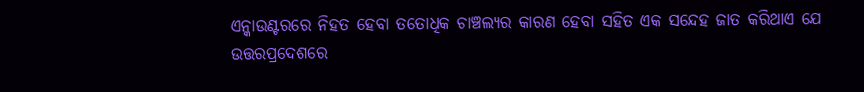ଏନ୍କାଉଣ୍ଟରରେ ନିହତ ହେବା ତତୋଧିକ ଚାଞ୍ଚଲ୍ୟର କାରଣ ହେବା ସହିତ ଏକ ସନ୍ଦେହ ଜାତ କରିଥାଏ ଯେ ଉତ୍ତରପ୍ରଦେଶରେ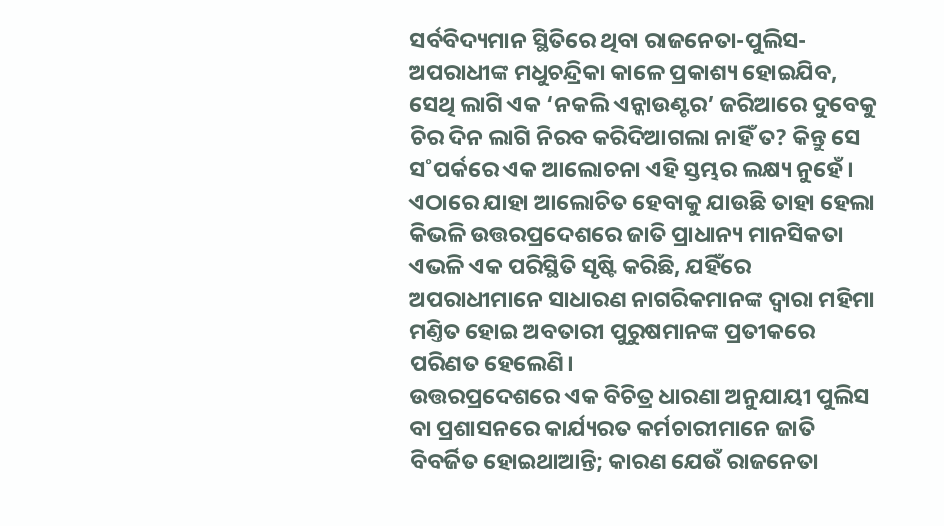ସର୍ବବିଦ୍ୟମାନ ସ୍ଥିତିରେ ଥିବା ରାଜନେତା-ପୁଲିସ-ଅପରାଧୀଙ୍କ ମଧୁଚନ୍ଦ୍ରିକା କାଳେ ପ୍ରକାଶ୍ୟ ହୋଇଯିବ, ସେଥି ଲାଗି ଏକ ‘ନକଲି ଏନ୍କାଉଣ୍ଟର’ ଜରିଆରେ ଦୁବେକୁ ଚିର ଦିନ ଲାଗି ନିରବ କରିଦିଆଗଲା ନାହିଁ ତ? କିନ୍ତୁ ସେ ସ˚ପର୍କରେ ଏକ ଆଲୋଚନା ଏହି ସ୍ତମ୍ଭର ଲକ୍ଷ୍ୟ ନୁହେଁ। ଏଠାରେ ଯାହା ଆଲୋଚିତ ହେବାକୁ ଯାଉଛି ତାହା ହେଲା କିଭଳି ଉତ୍ତରପ୍ରଦେଶରେ ଜାତି ପ୍ରାଧାନ୍ୟ ମାନସିକତା ଏଭଳି ଏକ ପରିସ୍ଥିତି ସୃଷ୍ଟି କରିଛି, ଯହିଁରେ ଅପରାଧୀମାନେ ସାଧାରଣ ନାଗରିକମାନଙ୍କ ଦ୍ବାରା ମହିମା ମଣ୍ତିତ ହୋଇ ଅବତାରୀ ପୁରୁଷମାନଙ୍କ ପ୍ରତୀକରେ ପରିଣତ ହେଲେଣି।
ଉତ୍ତରପ୍ରଦେଶରେ ଏକ ବିଚିତ୍ର ଧାରଣା ଅନୁଯାୟୀ ପୁଲିସ ବା ପ୍ରଶାସନରେ କାର୍ଯ୍ୟରତ କର୍ମଚାରୀମାନେ ଜାତି ବିବର୍ଜିତ ହୋଇଥାଆନ୍ତି; କାରଣ ଯେଉଁ ରାଜନେତା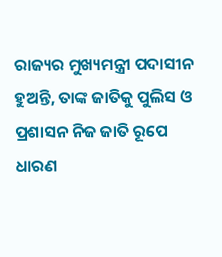ରାଜ୍ୟର ମୁଖ୍ୟମନ୍ତ୍ରୀ ପଦାସୀନ ହୁଅନ୍ତି, ତାଙ୍କ ଜାତିକୁ ପୁଲିସ ଓ ପ୍ରଶାସନ ନିଜ ଜାତି ରୂପେ ଧାରଣ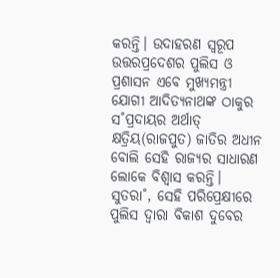କରନ୍ତି। ଉଦାହରଣ ସ୍ବରୂପ ଉତ୍ତରପ୍ରଦେଶର ପୁଲିସ ଓ ପ୍ରଶାସନ ଏବେ ମୁଖ୍ୟମନ୍ତ୍ରୀ ଯୋଗୀ ଆଦିତ୍ୟନାଥଙ୍କ ଠାକୁର ସ˚ପ୍ରଦାୟର ଅର୍ଥାତ୍ କ୍ଷତ୍ରିୟ(ରାଜପୁତ) ଜାତିର ଅଧୀନ ବୋଲି ସେହି ରାଜ୍ୟର ସାଧାରଣ ଲୋକେ ବିଶ୍ବାସ କରନ୍ତି। ସୁତରା˚, ସେହି ପରିପ୍ରେକ୍ଷୀରେ ପୁଲିସ ଦ୍ବାରା ବିକାଶ ଦୁବେର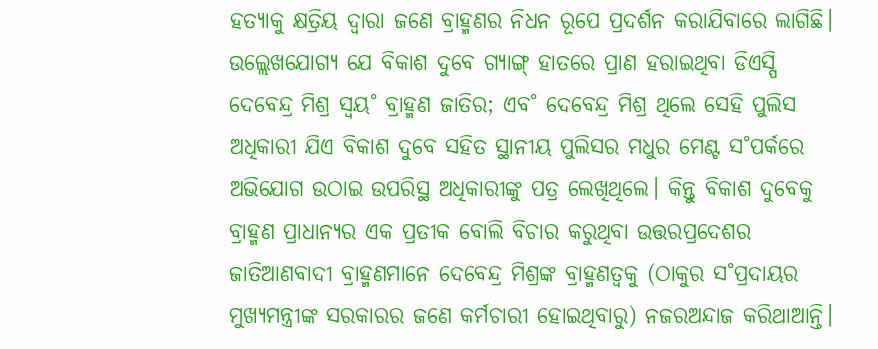ହତ୍ୟାକୁ କ୍ଷତ୍ରିୟ ଦ୍ବାରା ଜଣେ ବ୍ରାହ୍ମଣର ନିଧନ ରୂପେ ପ୍ରଦର୍ଶନ କରାଯିବାରେ ଲାଗିଛି। ଉଲ୍ଲେଖଯୋଗ୍ୟ ଯେ ବିକାଶ ଦୁବେ ଗ୍ୟାଙ୍ଗ୍ ହାତରେ ପ୍ରାଣ ହରାଇଥିବା ଡିଏସ୍ପି ଦେବେନ୍ଦ୍ର ମିଶ୍ର ସ୍ବୟ˚ ବ୍ରାହ୍ମଣ ଜାତିର; ଏବ˚ ଦେବେନ୍ଦ୍ର ମିଶ୍ର ଥିଲେ ସେହି ପୁଲିସ ଅଧିକାରୀ ଯିଏ ବିକାଶ ଦୁବେ ସହିତ ସ୍ଥାନୀୟ ପୁଲିସର ମଧୁର ମେଣ୍ଟ ସ˚ପର୍କରେ ଅଭିଯୋଗ ଉଠାଇ ଉପରିସ୍ଥ ଅଧିକାରୀଙ୍କୁ ପତ୍ର ଲେଖିଥିଲେ। କିନ୍ତୁ ବିକାଶ ଦୁବେକୁ ବ୍ରାହ୍ମଣ ପ୍ରାଧାନ୍ୟର ଏକ ପ୍ରତୀକ ବୋଲି ବିଚାର କରୁଥିବା ଉତ୍ତରପ୍ରଦେଶର ଜାତିଆଣବାଦୀ ବ୍ରାହ୍ମଣମାନେ ଦେବେନ୍ଦ୍ର ମିଶ୍ରଙ୍କ ବ୍ରାହ୍ମଣତ୍ବକୁ (ଠାକୁର ସ˚ପ୍ରଦାୟର ମୁଖ୍ୟମନ୍ତ୍ରୀଙ୍କ ସରକାରର ଜଣେ କର୍ମଚାରୀ ହୋଇଥିବାରୁ) ନଜରଅନ୍ଦାଜ କରିଥାଆନ୍ତି।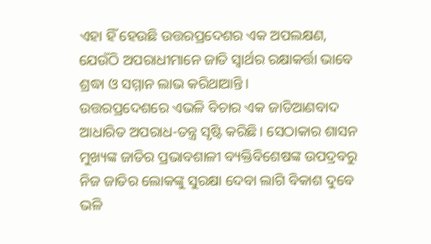ଏହା ହିଁ ହେଉଛି ଉତ୍ତରପ୍ରଦେଶର ଏକ ଅପଲକ୍ଷଣ, ଯେଉଁଠି ଅପରାଧୀମାନେ ଜାତି ସ୍ବାର୍ଥର ରକ୍ଷାକର୍ତ୍ତା ଭାବେ ଶ୍ରଦ୍ଧା ଓ ସମ୍ମାନ ଲାଭ କରିଥାଆନ୍ତି।
ଉତ୍ତରପ୍ରଦେଶରେ ଏଭଳି ବିଚାର ଏକ ଜାତିଆଣବାଦ ଆଧାରିତ ଅପରାଧ-ତନ୍ତ୍ର ସୃଷ୍ଟି କରିଛି। ସେଠାକାର ଶାସନ ମୁଖ୍ୟଙ୍କ ଜାତିର ପ୍ରଭାବଶାଳୀ ବ୍ୟକ୍ତିବିଶେଷଙ୍କ ଉପଦ୍ରବରୁ ନିଜ ଜାତିର ଲୋକଙ୍କୁ ସୁରକ୍ଷା ଦେବା ଲାଗି ବିକାଶ ଦୁବେ ଭଳି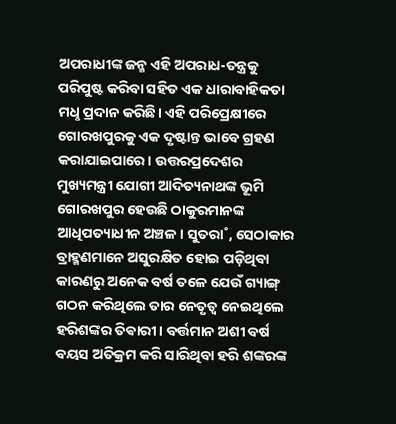ଅପରାଧୀଙ୍କ ଜନ୍ମ ଏହି ଅପରାଧ-ତନ୍ତ୍ରକୁ ପରିପୁଷ୍ଟ କରିବା ସହିତ ଏକ ଧାରାବାହିକତା ମଧୢ ପ୍ରଦାନ କରିଛି। ଏହି ପରିପ୍ରେକ୍ଷୀରେ ଗୋରଖପୁରକୁ ଏକ ଦୃଷ୍ଟାନ୍ତ ଭାବେ ଗ୍ରହଣ କରାଯାଇପାରେ। ଉତ୍ତରପ୍ରଦେଶର ମୁଖ୍ୟମନ୍ତ୍ରୀ ଯୋଗୀ ଆଦିତ୍ୟନାଥଙ୍କ ଭୂମି ଗୋରଖପୁର ହେଉଛି ଠାକୁରମାନଙ୍କ ଆଧିପତ୍ୟାଧୀନ ଅଞ୍ଚଳ। ସୁତରା˚, ସେଠାକାର ବ୍ରାହ୍ମଣମାନେ ଅସୁରକ୍ଷିତ ହୋଇ ପଡ଼ିଥିବା କାରଣରୁ ଅନେକ ବର୍ଷ ତଳେ ଯେଉଁ ଗ୍ୟାଙ୍ଗ୍ ଗଠନ କରିଥିଲେ ତାର ନେତୃତ୍ବ ନେଇଥିଲେ ହରିଶଙ୍କର ତିଵାରୀ। ବର୍ତ୍ତମାନ ଅଶୀ ବର୍ଷ ବୟସ ଅତିକ୍ରମ କରି ସାରିଥିବା ହରି ଶଙ୍କରଙ୍କ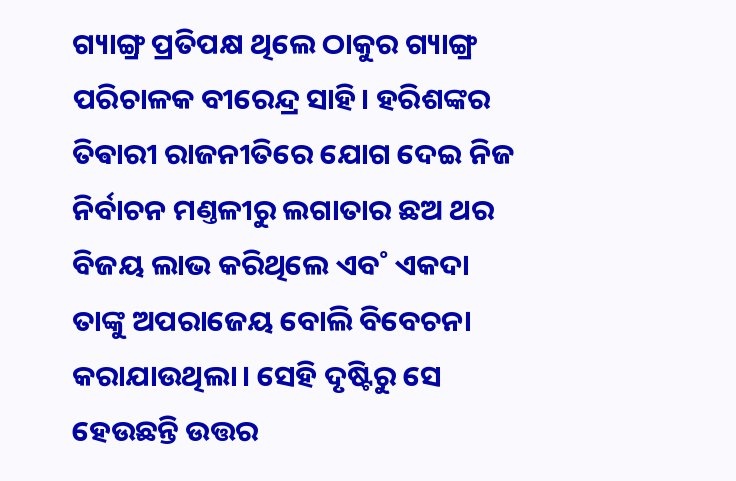ଗ୍ୟାଙ୍ଗ୍ର ପ୍ରତିପକ୍ଷ ଥିଲେ ଠାକୁର ଗ୍ୟାଙ୍ଗ୍ର ପରିଚାଳକ ବୀରେନ୍ଦ୍ର ସାହି। ହରିଶଙ୍କର ତିଵାରୀ ରାଜନୀତିରେ ଯୋଗ ଦେଇ ନିଜ ନିର୍ବାଚନ ମଣ୍ତଳୀରୁ ଲଗାତାର ଛଅ ଥର ବିଜୟ ଲାଭ କରିଥିଲେ ଏବ˚ ଏକଦା ତାଙ୍କୁ ଅପରାଜେୟ ବୋଲି ବିବେଚନା କରାଯାଉଥିଲା। ସେହି ଦୃଷ୍ଟିରୁ ସେ ହେଉଛନ୍ତି ଉତ୍ତର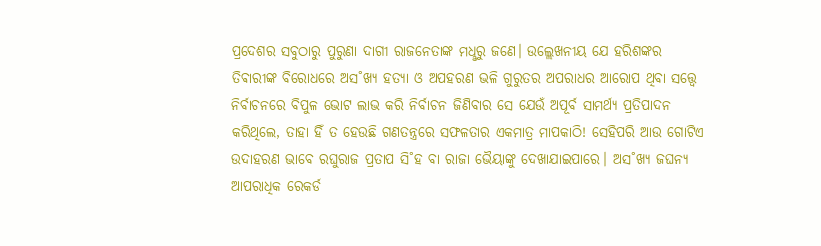ପ୍ରଦେଶର ସବୁଠାରୁ ପୁରୁଣା ଦାଗୀ ରାଜନେତାଙ୍କ ମଧୢରୁ ଜଣେ। ଉଲ୍ଲେଖନୀୟ ଯେ ହରିଶଙ୍କର ତିଵାରୀଙ୍କ ବିରୋଧରେ ଅସ˚ଖ୍ୟ ହତ୍ୟା ଓ ଅପହରଣ ଭଳି ଗୁରୁତର ଅପରାଧର ଆରୋପ ଥିବା ସତ୍ତ୍ବେ ନିର୍ବାଚନରେ ବିପୁଳ ଭୋଟ ଲାଭ କରି ନିର୍ବାଚନ ଜିଣିବାର ସେ ଯେଉଁ ଅପୂର୍ବ ସାମର୍ଥ୍ୟ ପ୍ରତିପାଦନ କରିଥିଲେ, ତାହା ହିଁ ତ ହେଉଛି ଗଣତନ୍ତ୍ରରେ ସଫଳତାର ଏକମାତ୍ର ମାପକାଠି! ସେହିପରି ଆଉ ଗୋଟିଏ ଉଦାହରଣ ଭାବେ ରଘୁରାଜ ପ୍ରତାପ ସି˚ହ ବା ରାଜା ଭୈୟାଙ୍କୁ ଦେଖାଯାଇପାରେ। ଅସ˚ଖ୍ୟ ଜଘନ୍ୟ ଆପରାଧିକ ରେକର୍ଡ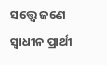ସତ୍ତ୍ବେ ଜଣେ ସ୍ବାଧୀନ ପ୍ରାର୍ଥୀ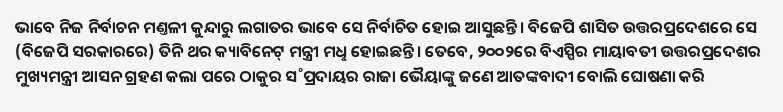ଭାବେ ନିଜ ନିର୍ବାଚନ ମଣ୍ତଳୀ କୁନ୍ଦାରୁ ଲଗାତର ଭାବେ ସେ ନିର୍ବାଚିତ ହୋଇ ଆସୁଛନ୍ତି। ବିଜେପି ଶାସିତ ଉତ୍ତରପ୍ରଦେଶରେ ସେ (ବିଜେପି ସରକାରରେ) ତିନି ଥର କ୍ୟାବିନେଟ୍ ମନ୍ତ୍ରୀ ମଧୢ ହୋଇଛନ୍ତି। ତେବେ, ୨୦୦୨ରେ ବିଏସ୍ପିର ମାୟାବତୀ ଉତ୍ତରପ୍ରଦେଶର ମୁଖ୍ୟମନ୍ତ୍ରୀ ଆସନ ଗ୍ରହଣ କଲା ପରେ ଠାକୁର ସ˚ପ୍ରଦାୟର ରାଜା ଭୈୟାଙ୍କୁ ଜଣେ ଆତଙ୍କବାଦୀ ବୋଲି ଘୋଷଣା କରି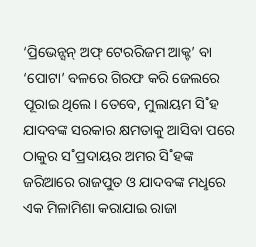‘ପ୍ରିଭେନ୍ସନ୍ ଅଫ୍ ଟେରରିଜମ ଆକ୍ଟ’ ବା ‘ପୋଟା’ ବଳରେ ଗିରଫ କରି ଜେଲରେ ପୂରାଇ ଥିଲେ। ତେବେ, ମୁଲାୟମ ସି˚ହ ଯାଦବଙ୍କ ସରକାର କ୍ଷମତାକୁ ଆସିବା ପରେ ଠାକୁର ସ˚ପ୍ରଦାୟର ଅମର ସି˚ହଙ୍କ ଜରିଆରେ ରାଜପୁତ ଓ ଯାଦବଙ୍କ ମଧୢରେ ଏକ ମିଳାମିଶା କରାଯାଇ ରାଜା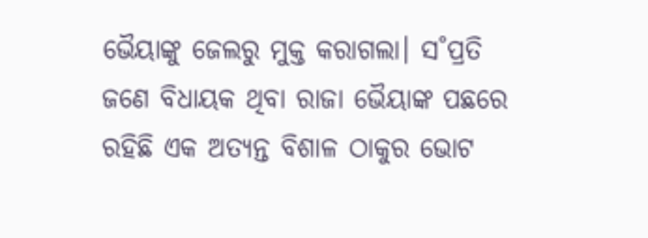ଭୈୟାଙ୍କୁ ଜେଲରୁ ମୁକ୍ତ କରାଗଲା। ସ˚ପ୍ରତି ଜଣେ ବିଧାୟକ ଥିବା ରାଜା ଭୈୟାଙ୍କ ପଛରେ ରହିଛି ଏକ ଅତ୍ୟନ୍ତ ବିଶାଳ ଠାକୁର ଭୋଟ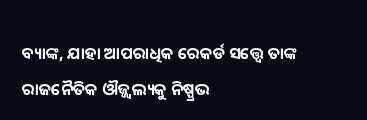ବ୍ୟାଙ୍କ, ଯାହା ଆପରାଧିକ ରେକର୍ଡ ସତ୍ତ୍ବେ ତାଙ୍କ ରାଜନୈତିକ ଔଜ୍ଜ୍ବଲ୍ୟକୁ ନିଷ୍ପ୍ରଭ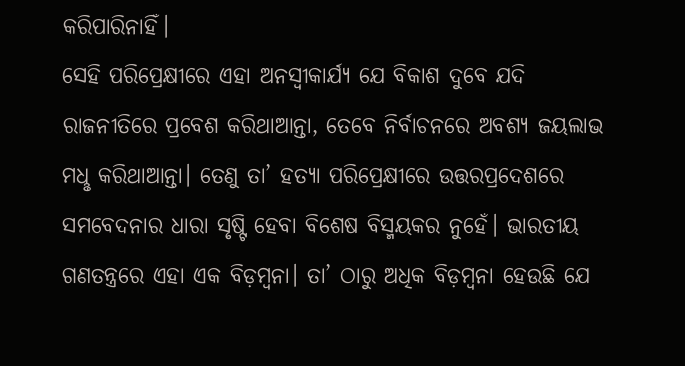କରିପାରିନାହିଁ।
ସେହି ପରିପ୍ରେକ୍ଷୀରେ ଏହା ଅନସ୍ବୀକାର୍ଯ୍ୟ ଯେ ବିକାଶ ଦୁବେ ଯଦି ରାଜନୀତିରେ ପ୍ରବେଶ କରିଥାଆନ୍ତା, ତେବେ ନିର୍ବାଚନରେ ଅବଶ୍ୟ ଜୟଲାଭ ମଧୢ କରିଥାଆନ୍ତା। ତେଣୁ ତା’ ହତ୍ୟା ପରିପ୍ରେକ୍ଷୀରେ ଉତ୍ତରପ୍ରଦେଶରେ ସମବେଦନାର ଧାରା ସୃଷ୍ଟି ହେବା ବିଶେଷ ବିସ୍ମୟକର ନୁହେଁ। ଭାରତୀୟ ଗଣତନ୍ତ୍ରରେ ଏହା ଏକ ବିଡ଼ମ୍ବନା। ତା’ ଠାରୁ ଅଧିକ ବିଡ଼ମ୍ବନା ହେଉଛି ଯେ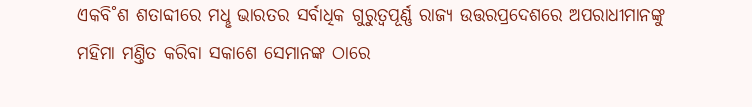ଏକବି˚ଶ ଶତାବ୍ଦୀରେ ମଧୢ ଭାରତର ସର୍ବାଧିକ ଗୁରୁତ୍ବପୂର୍ଣ୍ଣ ରାଜ୍ୟ ଉତ୍ତରପ୍ରଦେଶରେ ଅପରାଧୀମାନଙ୍କୁ ମହିମା ମଣ୍ତିତ କରିବା ସକାଶେ ସେମାନଙ୍କ ଠାରେ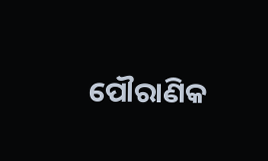ପୌରାଣିକ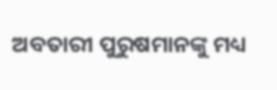ଅବତାରୀ ପୁରୁଷମାନଙ୍କୁ ମଧ୍ୟ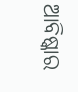ଆବିଷ୍କାର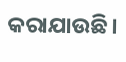କରାଯାଉଛି।